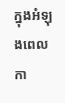ក្នុងអំឡុងពេលកា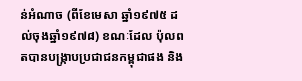ន់អំណាច (ពីខែមេសា ឆ្នាំ១៩៧៥ ដល់ចុងឆ្នាំ១៩៧៨) ខណៈដែល ប៉ុលពតបានបង្ក្រាបប្រជាជនកម្ពុជាផង និង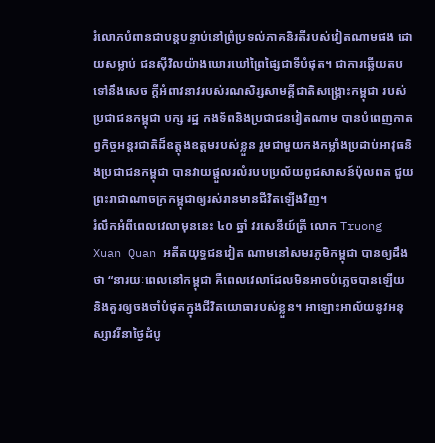រំលោភបំពានជាបន្តបន្ទាប់នៅព្រំប្រទល់ភាគនិរតីរបស់វៀតណាមផង ដោយសម្លាប់ ជនស៊ីវិលយ៉ាងឃោរឃៅព្រៃផ្សៃជាទីបំផុត។ ជាការឆ្លើយតបទៅនឹងសេច ក្តីអំពាវនាវរបស់រណសិរ្សសាមគ្គីជាតិសង្រ្គោះកម្ពុជា របស់ប្រជាជនកម្ពុជា បក្ស រដ្ឋ កងទ័ពនិងប្រជាជនវៀតណាម បានបំពេញកាតព្វកិច្ចអន្តរជាតិដ៏ឧត្តុងឧត្តមរបស់ខ្លួន រួមជាមួយកងកម្លាំងប្រដាប់អាវុធនិងប្រជាជនកម្ពុជា បានវាយផ្តួលរលំរបបប្រល័យពូជសាសន៍ប៉ុលពត ជួយព្រះរាជាណាចក្រកម្ពុជាឲ្យរស់រានមានជីវិតឡើងវិញ។
រំលឹកអំពីពេលវេលាមុននេះ ៤០ ឆ្នាំ វរសេនីយ៍ត្រី លោក Truong Xuan Quan អតីតយុទ្ធជនវៀត ណាមនៅសមរភូមិកម្ពុជា បានឲ្យដឹងថា “នារយៈពេលនៅកម្ពុជា គឺពេលវេលាដែលមិនអាចបំភ្លេចបានឡើយ និងគួរឲ្យចងចាំបំផុតក្នុងជីវិតយោធារបស់ខ្លួន។ អាឡោះអាល័យនូវអនុស្សាវរីនាថ្ងៃដំបូ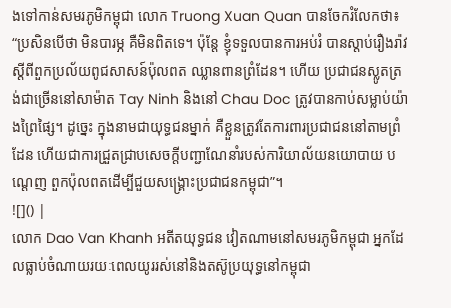ងទៅកាន់សមរភូមិកម្ពុជា លោក Truong Xuan Quan បានចែករំលែកថា៖ “ប្រសិនបើថា មិនបារម្ភ គឺមិនពិតទេ។ ប៉ុន្តែ ខ្ញុំទទួលបានការអប់រំ បានស្តាប់រឿងរ៉ាវស្តីពីពួកប្រល័យពូជសាសន៍ប៉ុលពត ឈ្លានពានព្រំដែន។ ហើយ ប្រជាជនស្លូតត្រង់ជាច្រើននៅសាម៉ាត Tay Ninh និងនៅ Chau Doc ត្រូវបានកាប់សម្លាប់យ៉ាងព្រៃផ្សៃ។ ដូច្នេះ ក្នុងនាមជាយុទ្ធជនម្នាក់ គឺខ្លួនត្រូវតែការពារប្រជាជននៅតាមព្រំដែន ហើយជាការជ្រួតជ្រាបសេចក្តីបញ្ជាណែនាំរបស់ការិយាល័យនយោបាយ បណ្តេញ ពួកប៉ុលពតដើម្បីជួយសង្គ្រោះប្រជាជនកម្ពុជា”។
![]() |
លោក Dao Van Khanh អតីតយុទ្ធជន វៀតណាមនៅសមរភូមិកម្ពុជា អ្នកដែលធ្លាប់ចំណាយរយៈពេលយូររស់នៅនិងតស៊ូប្រយុទ្ធនៅកម្ពុជា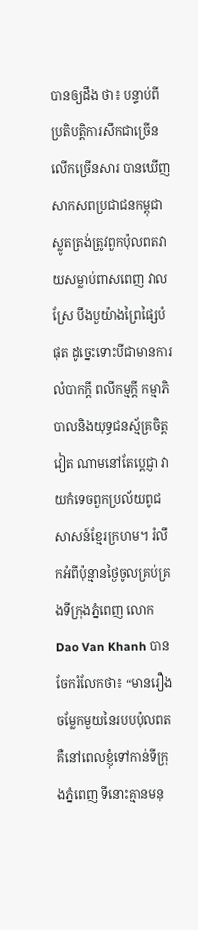បានឲ្យដឹង ថា៖ បន្ទាប់ពីប្រតិបត្តិការសឹកជាច្រើនលើកច្រើនសារ បានឃើញសាកសពប្រជាជនកម្ពុជាស្លូតត្រង់ត្រូវពួកប៉ុលពតវាយសម្លាប់ពាសពេញ វាលស្រែ បឹងបួយ៉ាងព្រៃផ្សៃបំផុត ដូច្នេះទោះបីជាមានការលំបាកក្តី ពលីកម្មក្តី កម្មាភិបាលនិងយុទ្ធជនស្ម័គ្រចិត្តវៀត ណាមនៅតែប្តេជ្ញា វាយកំទេចពួកប្រល័យពូជសាសន៍ខ្មែរក្រហម។ រំលឹកអំពីប៉ុន្មានថ្ងៃចូលគ្រប់គ្រងទីក្រុងភ្នំពេញ លោក Dao Van Khanh បានចែករំលែកថា៖ “មានរឿងចម្លែកមួយនៃរបបប៉ុលពតគឺនៅពេលខ្ញុំទៅកាន់ទីក្រុងភ្នំពេញ ទីនោះគ្មានមនុ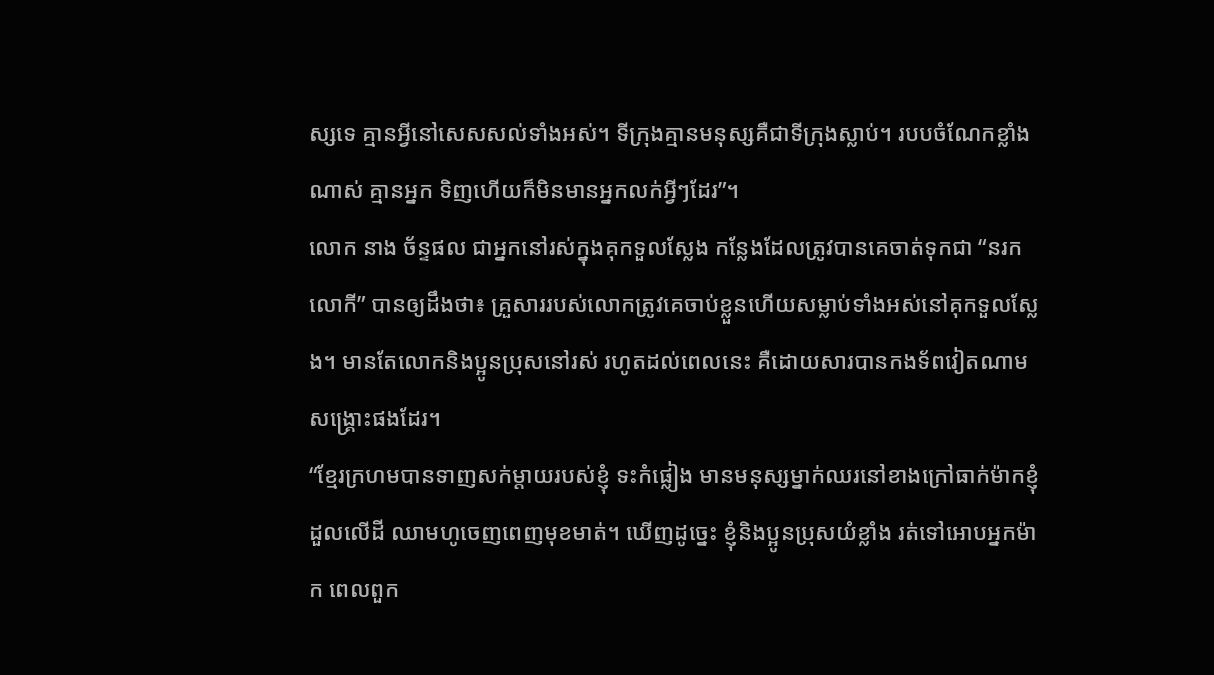ស្សទេ គ្មានអ្វីនៅសេសសល់ទាំងអស់។ ទីក្រុងគ្មានមនុស្សគឺជាទីក្រុងស្លាប់។ របបចំណែកខ្លាំងណាស់ គ្មានអ្នក ទិញហើយក៏មិនមានអ្នកលក់អ្វីៗដែរ”។
លោក នាង ច័ន្ទផល ជាអ្នកនៅរស់ក្នុងគុកទួលស្លែង កន្លែងដែលត្រូវបានគេចាត់ទុកជា “នរកលោកី” បានឲ្យដឹងថា៖ គ្រួសាររបស់លោកត្រូវគេចាប់ខ្លួនហើយសម្លាប់ទាំងអស់នៅគុកទួលស្លែង។ មានតែលោកនិងប្អូនប្រុសនៅរស់ រហូតដល់ពេលនេះ គឺដោយសារបានកងទ័ពវៀតណាម សង្គ្រោះផងដែរ។
“ខ្មែរក្រហមបានទាញសក់ម្តាយរបស់ខ្ញុំ ទះកំផ្លៀង មានមនុស្សម្នាក់ឈរនៅខាងក្រៅធាក់ម៉ាកខ្ញុំដួលលើដី ឈាមហូចេញពេញមុខមាត់។ ឃើញដូច្នេះ ខ្ញុំនិងប្អូនប្រុសយំខ្លាំង រត់ទៅអោបអ្នកម៉ាក ពេលពួក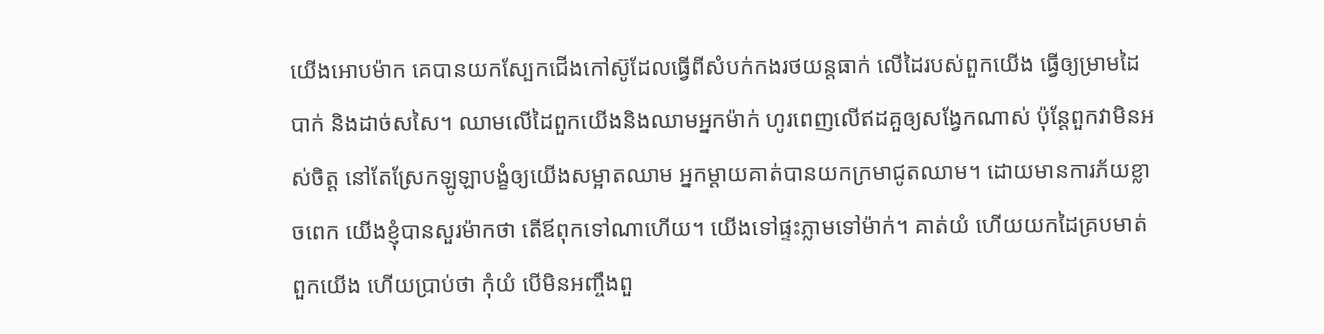យើងអោបម៉ាក គេបានយកស្បែកជើងកៅស៊ូដែលធ្វើពីសំបក់កងរថយន្តធាក់ លើដៃរបស់ពួកយើង ធ្វើឲ្យម្រាមដៃបាក់ និងដាច់សសៃ។ ឈាមលើដៃពួកយើងនិងឈាមអ្នកម៉ាក់ ហូរពេញលើឥដគួឲ្យសង្វែកណាស់ ប៉ុន្តែពួកវាមិនអស់ចិត្ត នៅតែស្រែកឡូឡាបង្ខំឲ្យយើងសម្អាតឈាម អ្នកម្តាយគាត់បានយកក្រមាជូតឈាម។ ដោយមានការភ័យខ្លាចពេក យើងខ្ញុំបានសួរម៉ាកថា តើឪពុកទៅណាហើយ។ យើងទៅផ្ទះភ្លាមទៅម៉ាក់។ គាត់យំ ហើយយកដៃគ្របមាត់ពួកយើង ហើយប្រាប់ថា កុំយំ បើមិនអញ្ចឹងពួ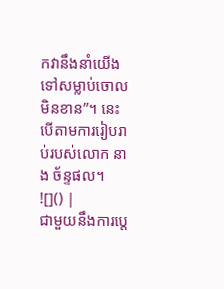កវានឹងនាំយើងទៅសម្លាប់ចោលមិនខាន”។ នេះ បើតាមការរៀបរាប់របស់លោក នាង ច័ន្ទផល។
![]() |
ជាមួយនឹងការប្តេ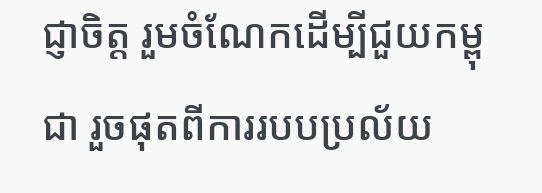ជ្ញាចិត្ត រួមចំណែកដើម្បីជួយកម្ពុជា រួចផុតពីការរបបប្រល័យ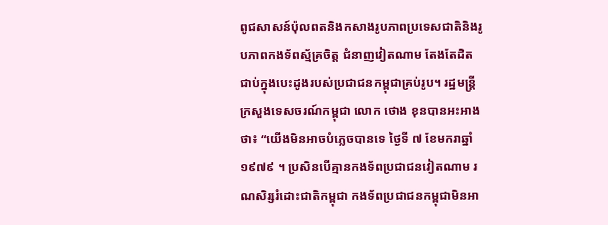ពូជសាសន៍ប៉ុលពតនិងកសាងរូបភាពប្រទេសជាតិនិងរូបភាពកងទ័ពស្ម័គ្រចិត្ត ជំនាញវៀតណាម តែងតែដិតជាប់ក្នុងបេះដូងរបស់ប្រជាជនកម្ពុជាគ្រប់រូប។ រដ្ឋមន្ត្រីក្រសួងទេសចរណ៍កម្ពុជា លោក ថោង ខុនបានអះអាងថា៖ “យើងមិនអាចបំភ្លេចបានទេ ថ្ងៃទី ៧ ខែមករាឆ្នាំ ១៩៧៩ ។ ប្រសិនបើគ្មានកងទ័ពប្រជាជនវៀតណាម រណសិរ្សរំដោះជាតិកម្ពុជា កងទ័ពប្រជាជនកម្ពុជាមិនអា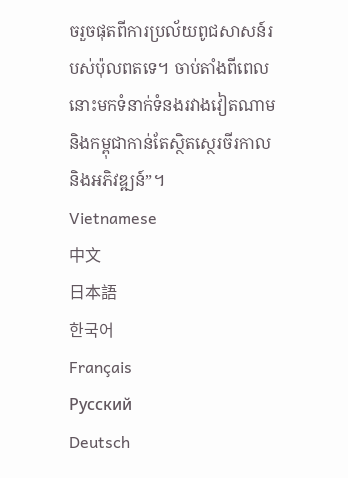ចរួចផុតពីការប្រល័យពូជសាសន៍របស់ប៉ុលពតទេ។ ចាប់តាំងពីពេលនោះមកទំនាក់ទំនងរវាងវៀតណាមនិងកម្ពុជាកាន់តែស្ថិតស្ថេរចីរកាលនិងអភិវឌ្ឍន៍”។
Vietnamese
中文
日本語
한국어
Français
Русский
Deutsch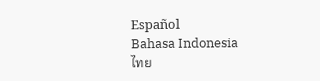Español
Bahasa Indonesia
ไทย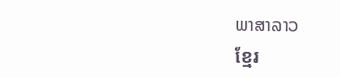ພາສາລາວ
ខ្មែរ